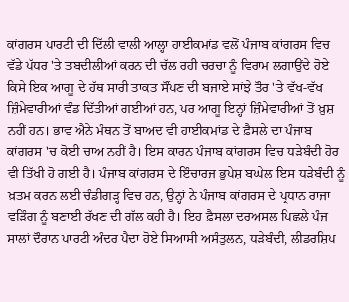ਕਾਂਗਰਸ ਪਾਰਟੀ ਦੀ ਦਿੱਲੀ ਵਾਲੀ ਆਲ੍ਹਾ ਹਾਈਕਮਾਂਡ ਵਲੋਂ ਪੰਜਾਬ ਕਾਂਗਰਸ ਵਿਚ ਵੱਡੇ ਪੱਧਰ 'ਤੇ ਤਬਦੀਲੀਆਂ ਕਰਨ ਦੀ ਚੱਲ ਰਹੀ ਚਰਚਾ ਨੂੰ ਵਿਰਾਮ ਲਗਾਉਂਦੇ ਹੋਏ ਕਿਸੇ ਇਕ ਆਗੂ ਦੇ ਹੱਥ ਸਾਰੀ ਤਾਕਤ ਸੌਂਪਣ ਦੀ ਬਜਾਏ ਸਾਂਝੇ ਤੌਰ 'ਤੇ ਵੱਖ-ਵੱਖ ਜ਼ਿੰਮੇਵਾਰੀਆਂ ਵੰਡ ਦਿੱਤੀਆਂ ਗਈਆਂ ਹਨ, ਪਰ ਆਗੂ ਇਨ੍ਹਾਂ ਜ਼ਿੰਮੇਵਾਰੀਆਂ ਤੋਂ ਖ਼ੁਸ਼ ਨਹੀਂ ਹਨ। ਭਾਵ ਐਨੇ ਮੰਥਨ ਤੋਂ ਬਾਅਦ ਵੀ ਹਾਈਕਮਾਂਡ ਦੇ ਫ਼ੈਸਲੇ ਦਾ ਪੰਜਾਬ ਕਾਂਗਰਸ 'ਚ ਕੋਈ ਚਾਅ ਨਹੀਂ ਹੈ। ਇਸ ਕਾਰਨ ਪੰਜਾਬ ਕਾਂਗਰਸ ਵਿਚ ਧੜੇਬੰਦੀ ਹੋਰ ਵੀ ਤਿੱਖੀ ਹੋ ਗਈ ਹੈ। ਪੰਜਾਬ ਕਾਂਗਰਸ ਦੇ ਇੰਚਾਰਜ ਭੁਪੇਸ਼ ਬਘੇਲ ਇਸ ਧੜੇਬੰਦੀ ਨੂੰ ਖ਼ਤਮ ਕਰਨ ਲਈ ਚੰਡੀਗੜ੍ਹ ਵਿਚ ਹਨ, ਉਨ੍ਹਾਂ ਨੇ ਪੰਜਾਬ ਕਾਂਗਰਸ ਦੇ ਪ੍ਰਧਾਨ ਰਾਜਾ ਵੜਿੰਗ ਨੂੰ ਬਣਾਈ ਰੱਖਣ ਦੀ ਗੱਲ ਕਹੀ ਹੈ। ਇਹ ਫ਼ੈਸਲਾ ਦਰਅਸਲ ਪਿਛਲੇ ਪੰਜ ਸਾਲਾਂ ਦੌਰਾਨ ਪਾਰਟੀ ਅੰਦਰ ਪੈਦਾ ਹੋਏ ਸਿਆਸੀ ਅਸੰਤੁਲਨ, ਧੜੇਬੰਦੀ, ਲੀਡਰਸ਼ਿਪ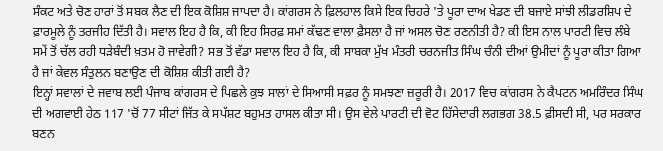ਸੰਕਟ ਅਤੇ ਚੋਣ ਹਾਰਾਂ ਤੋਂ ਸਬਕ ਲੈਣ ਦੀ ਇਕ ਕੋਸ਼ਿਸ਼ ਜਾਪਦਾ ਹੈ। ਕਾਂਗਰਸ ਨੇ ਫ਼ਿਲਹਾਲ ਕਿਸੇ ਇਕ ਚਿਹਰੇ 'ਤੇ ਪੂਰਾ ਦਾਅ ਖੇਡਣ ਦੀ ਬਜਾਏ ਸਾਂਝੀ ਲੀਡਰਸ਼ਿਪ ਦੇ ਫ਼ਾਰਮੂਲੇ ਨੂੰ ਤਰਜੀਹ ਦਿੱਤੀ ਹੈ। ਸਵਾਲ ਇਹ ਹੈ ਕਿ, ਕੀ ਇਹ ਸਿਰਫ਼ ਸਮਾਂ ਕੱਢਣ ਵਾਲਾ ਫ਼ੈਸਲਾ ਹੈ ਜਾਂ ਅਸਲ ਚੋਣ ਰਣਨੀਤੀ ਹੈ? ਕੀ ਇਸ ਨਾਲ ਪਾਰਟੀ ਵਿਚ ਲੰਬੇ ਸਮੇਂ ਤੋਂ ਚੱਲ ਰਹੀ ਧੜੇਬੰਦੀ ਖ਼ਤਮ ਹੋ ਜਾਵੇਗੀ? ਸਭ ਤੋਂ ਵੱਡਾ ਸਵਾਲ ਇਹ ਹੈ ਕਿ, ਕੀ ਸਾਬਕਾ ਮੁੱਖ ਮੰਤਰੀ ਚਰਨਜੀਤ ਸਿੰਘ ਚੰਨੀ ਦੀਆਂ ਉਮੀਦਾਂ ਨੂੰ ਪੂਰਾ ਕੀਤਾ ਗਿਆ ਹੈ ਜਾਂ ਕੇਵਲ ਸੰਤੁਲਨ ਬਣਾਉਣ ਦੀ ਕੋਸ਼ਿਸ਼ ਕੀਤੀ ਗਈ ਹੈ?
ਇਨ੍ਹਾਂ ਸਵਾਲਾਂ ਦੇ ਜਵਾਬ ਲਈ ਪੰਜਾਬ ਕਾਂਗਰਸ ਦੇ ਪਿਛਲੇ ਕੁਝ ਸਾਲਾਂ ਦੇ ਸਿਆਸੀ ਸਫ਼ਰ ਨੂੰ ਸਮਝਣਾ ਜ਼ਰੂਰੀ ਹੈ। 2017 ਵਿਚ ਕਾਂਗਰਸ ਨੇ ਕੈਪਟਨ ਅਮਰਿੰਦਰ ਸਿੰਘ ਦੀ ਅਗਵਾਈ ਹੇਠ 117 'ਚੋਂ 77 ਸੀਟਾਂ ਜਿੱਤ ਕੇ ਸਪੱਸ਼ਟ ਬਹੁਮਤ ਹਾਸਲ ਕੀਤਾ ਸੀ। ਉਸ ਵੇਲੇ ਪਾਰਟੀ ਦੀ ਵੋਟ ਹਿੱਸੇਦਾਰੀ ਲਗਭਗ 38.5 ਫ਼ੀਸਦੀ ਸੀ, ਪਰ ਸਰਕਾਰ ਬਣਨ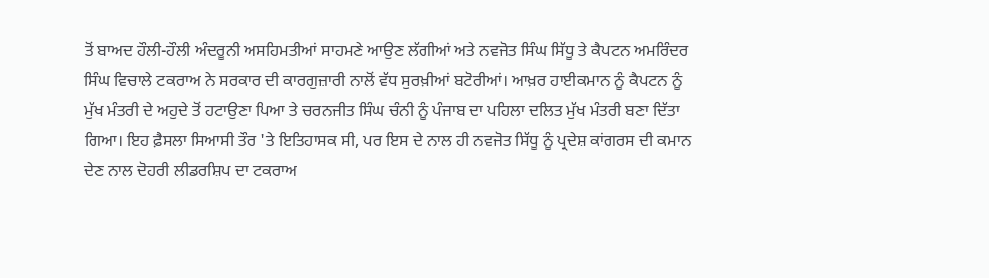ਤੋਂ ਬਾਅਦ ਹੌਲੀ-ਹੌਲੀ ਅੰਦਰੂਨੀ ਅਸਹਿਮਤੀਆਂ ਸਾਹਮਣੇ ਆਉਣ ਲੱਗੀਆਂ ਅਤੇ ਨਵਜੋਤ ਸਿੰਘ ਸਿੱਧੂ ਤੇ ਕੈਪਟਨ ਅਮਰਿੰਦਰ ਸਿੰਘ ਵਿਚਾਲੇ ਟਕਰਾਅ ਨੇ ਸਰਕਾਰ ਦੀ ਕਾਰਗੁਜ਼ਾਰੀ ਨਾਲੋਂ ਵੱਧ ਸੁਰਖ਼ੀਆਂ ਬਟੋਰੀਆਂ। ਆਖ਼ਰ ਹਾਈਕਮਾਨ ਨੂੰ ਕੈਪਟਨ ਨੂੰ ਮੁੱਖ ਮੰਤਰੀ ਦੇ ਅਹੁਦੇ ਤੋਂ ਹਟਾਉਣਾ ਪਿਆ ਤੇ ਚਰਨਜੀਤ ਸਿੰਘ ਚੰਨੀ ਨੂੰ ਪੰਜਾਬ ਦਾ ਪਹਿਲਾ ਦਲਿਤ ਮੁੱਖ ਮੰਤਰੀ ਬਣਾ ਦਿੱਤਾ ਗਿਆ। ਇਹ ਫ਼ੈਸਲਾ ਸਿਆਸੀ ਤੌਰ 'ਤੇ ਇਤਿਹਾਸਕ ਸੀ, ਪਰ ਇਸ ਦੇ ਨਾਲ ਹੀ ਨਵਜੋਤ ਸਿੱਧੂ ਨੂੰ ਪ੍ਰਦੇਸ਼ ਕਾਂਗਰਸ ਦੀ ਕਮਾਨ ਦੇਣ ਨਾਲ ਦੋਹਰੀ ਲੀਡਰਸ਼ਿਪ ਦਾ ਟਕਰਾਅ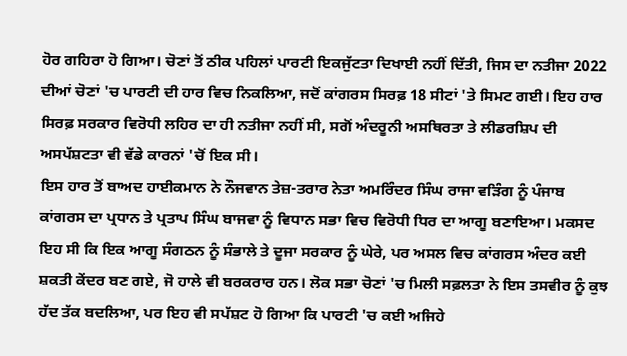ਹੋਰ ਗਹਿਰਾ ਹੋ ਗਿਆ। ਚੋਣਾਂ ਤੋਂ ਠੀਕ ਪਹਿਲਾਂ ਪਾਰਟੀ ਇਕਜੁੱਟਤਾ ਦਿਖਾਈ ਨਹੀਂ ਦਿੱਤੀ, ਜਿਸ ਦਾ ਨਤੀਜਾ 2022 ਦੀਆਂ ਚੋਣਾਂ 'ਚ ਪਾਰਟੀ ਦੀ ਹਾਰ ਵਿਚ ਨਿਕਲਿਆ, ਜਦੋਂ ਕਾਂਗਰਸ ਸਿਰਫ਼ 18 ਸੀਟਾਂ 'ਤੇ ਸਿਮਟ ਗਈ। ਇਹ ਹਾਰ ਸਿਰਫ਼ ਸਰਕਾਰ ਵਿਰੋਧੀ ਲਹਿਰ ਦਾ ਹੀ ਨਤੀਜਾ ਨਹੀਂ ਸੀ, ਸਗੋਂ ਅੰਦਰੂਨੀ ਅਸਥਿਰਤਾ ਤੇ ਲੀਡਰਸ਼ਿਪ ਦੀ ਅਸਪੱਸ਼ਟਤਾ ਵੀ ਵੱਡੇ ਕਾਰਨਾਂ 'ਚੋਂ ਇਕ ਸੀ।
ਇਸ ਹਾਰ ਤੋਂ ਬਾਅਦ ਹਾਈਕਮਾਨ ਨੇ ਨੌਜਵਾਨ ਤੇਜ਼-ਤਰਾਰ ਨੇਤਾ ਅਮਰਿੰਦਰ ਸਿੰਘ ਰਾਜਾ ਵੜਿੰਗ ਨੂੰ ਪੰਜਾਬ ਕਾਂਗਰਸ ਦਾ ਪ੍ਰਧਾਨ ਤੇ ਪ੍ਰਤਾਪ ਸਿੰਘ ਬਾਜਵਾ ਨੂੰ ਵਿਧਾਨ ਸਭਾ ਵਿਚ ਵਿਰੋਧੀ ਧਿਰ ਦਾ ਆਗੂ ਬਣਾਇਆ। ਮਕਸਦ ਇਹ ਸੀ ਕਿ ਇਕ ਆਗੂ ਸੰਗਠਨ ਨੂੰ ਸੰਭਾਲੇ ਤੇ ਦੂਜਾ ਸਰਕਾਰ ਨੂੰ ਘੇਰੇ, ਪਰ ਅਸਲ ਵਿਚ ਕਾਂਗਰਸ ਅੰਦਰ ਕਈ ਸ਼ਕਤੀ ਕੇਂਦਰ ਬਣ ਗਏ, ਜੋ ਹਾਲੇ ਵੀ ਬਰਕਰਾਰ ਹਨ। ਲੋਕ ਸਭਾ ਚੋਣਾਂ 'ਚ ਮਿਲੀ ਸਫ਼ਲਤਾ ਨੇ ਇਸ ਤਸਵੀਰ ਨੂੰ ਕੁਝ ਹੱਦ ਤੱਕ ਬਦਲਿਆ, ਪਰ ਇਹ ਵੀ ਸਪੱਸ਼ਟ ਹੋ ਗਿਆ ਕਿ ਪਾਰਟੀ 'ਚ ਕਈ ਅਜਿਹੇ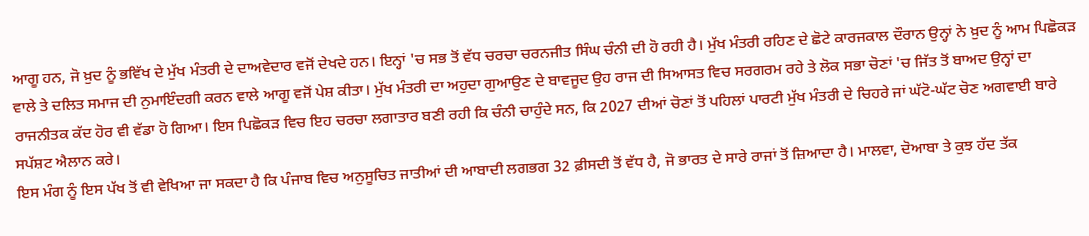ਆਗੂ ਹਨ, ਜੋ ਖ਼ੁਦ ਨੂੰ ਭਵਿੱਖ ਦੇ ਮੁੱਖ ਮੰਤਰੀ ਦੇ ਦਾਅਵੇਦਾਰ ਵਜੋਂ ਦੇਖਦੇ ਹਨ। ਇਨ੍ਹਾਂ 'ਚ ਸਭ ਤੋਂ ਵੱਧ ਚਰਚਾ ਚਰਨਜੀਤ ਸਿੰਘ ਚੰਨੀ ਦੀ ਹੋ ਰਹੀ ਹੈ। ਮੁੱਖ ਮੰਤਰੀ ਰਹਿਣ ਦੇ ਛੋਟੇ ਕਾਰਜਕਾਲ ਦੌਰਾਨ ਉਨ੍ਹਾਂ ਨੇ ਖ਼ੁਦ ਨੂੰ ਆਮ ਪਿਛੋਕੜ ਵਾਲੇ ਤੇ ਦਲਿਤ ਸਮਾਜ ਦੀ ਨੁਮਾਇੰਦਗੀ ਕਰਨ ਵਾਲੇ ਆਗੂ ਵਜੋਂ ਪੇਸ਼ ਕੀਤਾ। ਮੁੱਖ ਮੰਤਰੀ ਦਾ ਅਹੁਦਾ ਗੁਆਉਣ ਦੇ ਬਾਵਜੂਦ ਉਹ ਰਾਜ ਦੀ ਸਿਆਸਤ ਵਿਚ ਸਰਗਰਮ ਰਹੇ ਤੇ ਲੋਕ ਸਭਾ ਚੋਣਾਂ 'ਚ ਜਿੱਤ ਤੋਂ ਬਾਅਦ ਉਨ੍ਹਾਂ ਦਾ ਰਾਜਨੀਤਕ ਕੱਦ ਹੋਰ ਵੀ ਵੱਡਾ ਹੋ ਗਿਆ। ਇਸ ਪਿਛੋਕੜ ਵਿਚ ਇਹ ਚਰਚਾ ਲਗਾਤਾਰ ਬਣੀ ਰਹੀ ਕਿ ਚੰਨੀ ਚਾਹੁੰਦੇ ਸਨ, ਕਿ 2027 ਦੀਆਂ ਚੋਣਾਂ ਤੋਂ ਪਹਿਲਾਂ ਪਾਰਟੀ ਮੁੱਖ ਮੰਤਰੀ ਦੇ ਚਿਹਰੇ ਜਾਂ ਘੱਟੋ-ਘੱਟ ਚੋਣ ਅਗਵਾਈ ਬਾਰੇ ਸਪੱਸ਼ਟ ਐਲਾਨ ਕਰੇ।
ਇਸ ਮੰਗ ਨੂੰ ਇਸ ਪੱਖ ਤੋਂ ਵੀ ਵੇਖਿਆ ਜਾ ਸਕਦਾ ਹੈ ਕਿ ਪੰਜਾਬ ਵਿਚ ਅਨੁਸੂਚਿਤ ਜਾਤੀਆਂ ਦੀ ਆਬਾਦੀ ਲਗਭਗ 32 ਫ਼ੀਸਦੀ ਤੋਂ ਵੱਧ ਹੈ, ਜੋ ਭਾਰਤ ਦੇ ਸਾਰੇ ਰਾਜਾਂ ਤੋਂ ਜ਼ਿਆਦਾ ਹੈ। ਮਾਲਵਾ, ਦੋਆਬਾ ਤੇ ਕੁਝ ਹੱਦ ਤੱਕ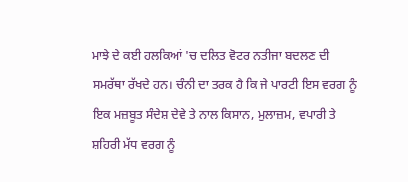ਮਾਝੇ ਦੇ ਕਈ ਹਲਕਿਆਂ 'ਚ ਦਲਿਤ ਵੋਟਰ ਨਤੀਜਾ ਬਦਲਣ ਦੀ ਸਮਰੱਥਾ ਰੱਖਦੇ ਹਨ। ਚੰਨੀ ਦਾ ਤਰਕ ਹੈ ਕਿ ਜੇ ਪਾਰਟੀ ਇਸ ਵਰਗ ਨੂੰ ਇਕ ਮਜ਼ਬੂਤ ਸੰਦੇਸ਼ ਦੇਵੇ ਤੇ ਨਾਲ ਕਿਸਾਨ, ਮੁਲਾਜ਼ਮ, ਵਪਾਰੀ ਤੇ ਸ਼ਹਿਰੀ ਮੱਧ ਵਰਗ ਨੂੰ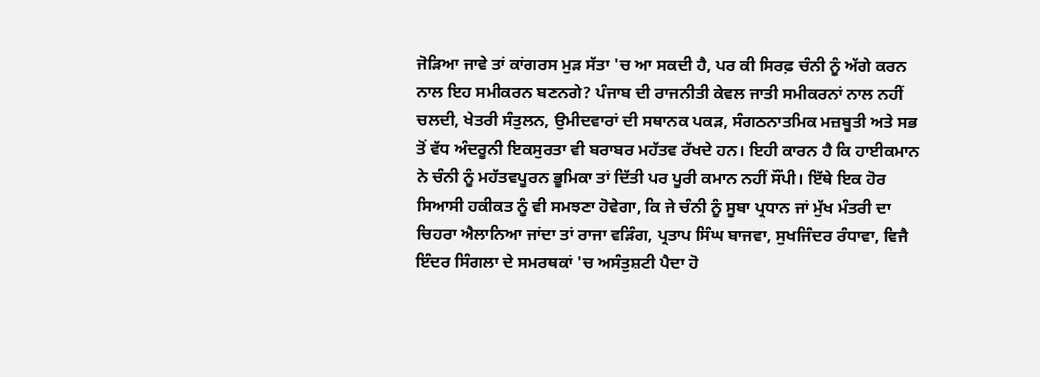ਜੋੜਿਆ ਜਾਵੇ ਤਾਂ ਕਾਂਗਰਸ ਮੁੜ ਸੱਤਾ 'ਚ ਆ ਸਕਦੀ ਹੈ, ਪਰ ਕੀ ਸਿਰਫ਼ ਚੰਨੀ ਨੂੰ ਅੱਗੇ ਕਰਨ ਨਾਲ ਇਹ ਸਮੀਕਰਨ ਬਣਨਗੇ? ਪੰਜਾਬ ਦੀ ਰਾਜਨੀਤੀ ਕੇਵਲ ਜਾਤੀ ਸਮੀਕਰਨਾਂ ਨਾਲ ਨਹੀਂ ਚਲਦੀ, ਖੇਤਰੀ ਸੰਤੁਲਨ, ਉਮੀਦਵਾਰਾਂ ਦੀ ਸਥਾਨਕ ਪਕੜ, ਸੰਗਠਨਾਤਮਿਕ ਮਜ਼ਬੂਤੀ ਅਤੇ ਸਭ ਤੋਂ ਵੱਧ ਅੰਦਰੂਨੀ ਇਕਸੁਰਤਾ ਵੀ ਬਰਾਬਰ ਮਹੱਤਵ ਰੱਖਦੇ ਹਨ। ਇਹੀ ਕਾਰਨ ਹੈ ਕਿ ਹਾਈਕਮਾਨ ਨੇ ਚੰਨੀ ਨੂੰ ਮਹੱਤਵਪੂਰਨ ਭੂਮਿਕਾ ਤਾਂ ਦਿੱਤੀ ਪਰ ਪੂਰੀ ਕਮਾਨ ਨਹੀਂ ਸੌਂਪੀ। ਇੱਥੇ ਇਕ ਹੋਰ ਸਿਆਸੀ ਹਕੀਕਤ ਨੂੰ ਵੀ ਸਮਝਣਾ ਹੋਵੇਗਾ, ਕਿ ਜੇ ਚੰਨੀ ਨੂੰ ਸੂਬਾ ਪ੍ਰਧਾਨ ਜਾਂ ਮੁੱਖ ਮੰਤਰੀ ਦਾ ਚਿਹਰਾ ਐਲਾਨਿਆ ਜਾਂਦਾ ਤਾਂ ਰਾਜਾ ਵੜਿੰਗ, ਪ੍ਰਤਾਪ ਸਿੰਘ ਬਾਜਵਾ, ਸੁਖਜਿੰਦਰ ਰੰਧਾਵਾ, ਵਿਜੈ ਇੰਦਰ ਸਿੰਗਲਾ ਦੇ ਸਮਰਥਕਾਂ 'ਚ ਅਸੰਤੁਸ਼ਟੀ ਪੈਦਾ ਹੋ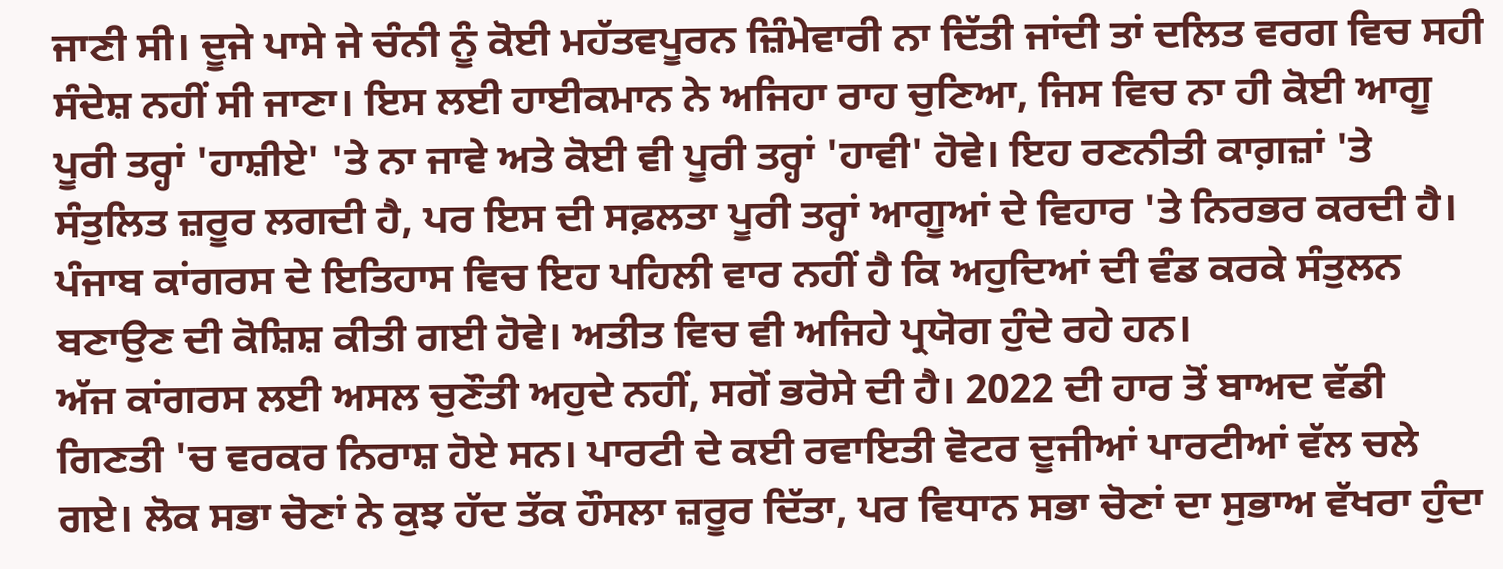ਜਾਣੀ ਸੀ। ਦੂਜੇ ਪਾਸੇ ਜੇ ਚੰਨੀ ਨੂੰ ਕੋਈ ਮਹੱਤਵਪੂਰਨ ਜ਼ਿੰਮੇਵਾਰੀ ਨਾ ਦਿੱਤੀ ਜਾਂਦੀ ਤਾਂ ਦਲਿਤ ਵਰਗ ਵਿਚ ਸਹੀ ਸੰਦੇਸ਼ ਨਹੀਂ ਸੀ ਜਾਣਾ। ਇਸ ਲਈ ਹਾਈਕਮਾਨ ਨੇ ਅਜਿਹਾ ਰਾਹ ਚੁਣਿਆ, ਜਿਸ ਵਿਚ ਨਾ ਹੀ ਕੋਈ ਆਗੂ ਪੂਰੀ ਤਰ੍ਹਾਂ 'ਹਾਸ਼ੀਏ' 'ਤੇ ਨਾ ਜਾਵੇ ਅਤੇ ਕੋਈ ਵੀ ਪੂਰੀ ਤਰ੍ਹਾਂ 'ਹਾਵੀ' ਹੋਵੇ। ਇਹ ਰਣਨੀਤੀ ਕਾਗ਼ਜ਼ਾਂ 'ਤੇ ਸੰਤੁਲਿਤ ਜ਼ਰੂਰ ਲਗਦੀ ਹੈ, ਪਰ ਇਸ ਦੀ ਸਫ਼ਲਤਾ ਪੂਰੀ ਤਰ੍ਹਾਂ ਆਗੂਆਂ ਦੇ ਵਿਹਾਰ 'ਤੇ ਨਿਰਭਰ ਕਰਦੀ ਹੈ। ਪੰਜਾਬ ਕਾਂਗਰਸ ਦੇ ਇਤਿਹਾਸ ਵਿਚ ਇਹ ਪਹਿਲੀ ਵਾਰ ਨਹੀਂ ਹੈ ਕਿ ਅਹੁਦਿਆਂ ਦੀ ਵੰਡ ਕਰਕੇ ਸੰਤੁਲਨ ਬਣਾਉਣ ਦੀ ਕੋਸ਼ਿਸ਼ ਕੀਤੀ ਗਈ ਹੋਵੇ। ਅਤੀਤ ਵਿਚ ਵੀ ਅਜਿਹੇ ਪ੍ਰਯੋਗ ਹੁੰਦੇ ਰਹੇ ਹਨ।
ਅੱਜ ਕਾਂਗਰਸ ਲਈ ਅਸਲ ਚੁਣੌਤੀ ਅਹੁਦੇ ਨਹੀਂ, ਸਗੋਂ ਭਰੋਸੇ ਦੀ ਹੈ। 2022 ਦੀ ਹਾਰ ਤੋਂ ਬਾਅਦ ਵੱਡੀ ਗਿਣਤੀ 'ਚ ਵਰਕਰ ਨਿਰਾਸ਼ ਹੋਏ ਸਨ। ਪਾਰਟੀ ਦੇ ਕਈ ਰਵਾਇਤੀ ਵੋਟਰ ਦੂਜੀਆਂ ਪਾਰਟੀਆਂ ਵੱਲ ਚਲੇ ਗਏ। ਲੋਕ ਸਭਾ ਚੋਣਾਂ ਨੇ ਕੁਝ ਹੱਦ ਤੱਕ ਹੌਸਲਾ ਜ਼ਰੂਰ ਦਿੱਤਾ, ਪਰ ਵਿਧਾਨ ਸਭਾ ਚੋਣਾਂ ਦਾ ਸੁਭਾਅ ਵੱਖਰਾ ਹੁੰਦਾ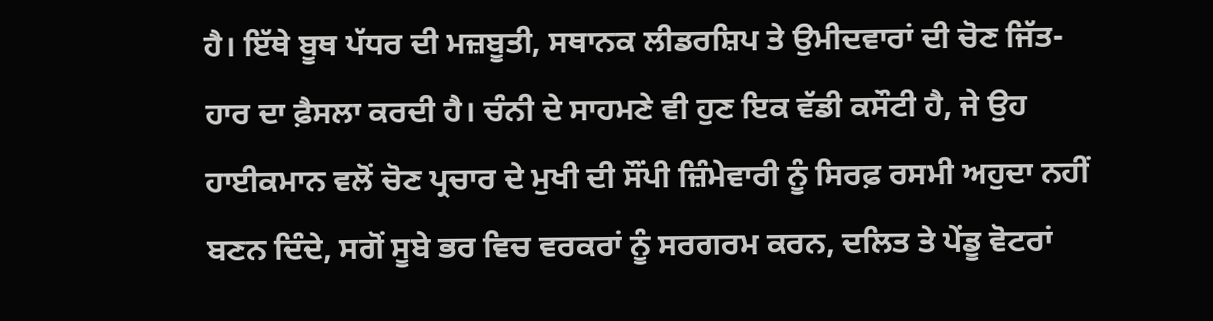ਹੈ। ਇੱਥੇ ਬੂਥ ਪੱਧਰ ਦੀ ਮਜ਼ਬੂਤੀ, ਸਥਾਨਕ ਲੀਡਰਸ਼ਿਪ ਤੇ ਉਮੀਦਵਾਰਾਂ ਦੀ ਚੋਣ ਜਿੱਤ-ਹਾਰ ਦਾ ਫ਼ੈਸਲਾ ਕਰਦੀ ਹੈ। ਚੰਨੀ ਦੇ ਸਾਹਮਣੇ ਵੀ ਹੁਣ ਇਕ ਵੱਡੀ ਕਸੌਟੀ ਹੈ, ਜੇ ਉਹ ਹਾਈਕਮਾਨ ਵਲੋਂ ਚੋਣ ਪ੍ਰਚਾਰ ਦੇ ਮੁਖੀ ਦੀ ਸੌਂਪੀ ਜ਼ਿੰਮੇਵਾਰੀ ਨੂੰ ਸਿਰਫ਼ ਰਸਮੀ ਅਹੁਦਾ ਨਹੀਂ ਬਣਨ ਦਿੰਦੇ, ਸਗੋਂ ਸੂਬੇ ਭਰ ਵਿਚ ਵਰਕਰਾਂ ਨੂੰ ਸਰਗਰਮ ਕਰਨ, ਦਲਿਤ ਤੇ ਪੇਂਡੂ ਵੋਟਰਾਂ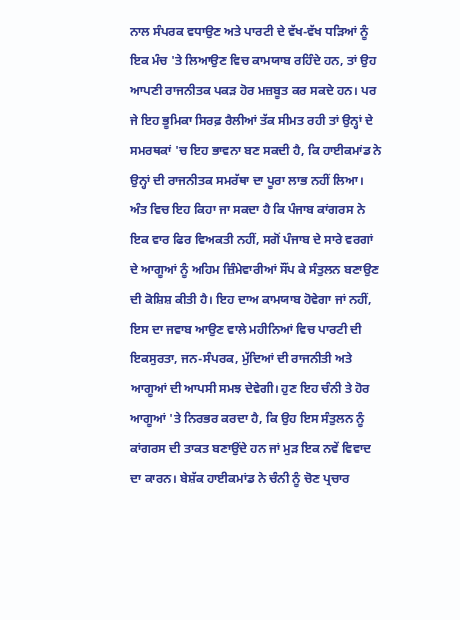ਨਾਲ ਸੰਪਰਕ ਵਧਾਉਣ ਅਤੇ ਪਾਰਟੀ ਦੇ ਵੱਖ-ਵੱਖ ਧੜਿਆਂ ਨੂੰ ਇਕ ਮੰਚ 'ਤੇ ਲਿਆਉਣ ਵਿਚ ਕਾਮਯਾਬ ਰਹਿੰਦੇ ਹਨ, ਤਾਂ ਉਹ ਆਪਣੀ ਰਾਜਨੀਤਕ ਪਕੜ ਹੋਰ ਮਜ਼ਬੂਤ ਕਰ ਸਕਦੇ ਹਨ। ਪਰ ਜੇ ਇਹ ਭੂਮਿਕਾ ਸਿਰਫ਼ ਰੈਲੀਆਂ ਤੱਕ ਸੀਮਤ ਰਹੀ ਤਾਂ ਉਨ੍ਹਾਂ ਦੇ ਸਮਰਥਕਾਂ 'ਚ ਇਹ ਭਾਵਨਾ ਬਣ ਸਕਦੀ ਹੈ, ਕਿ ਹਾਈਕਮਾਂਡ ਨੇ ਉਨ੍ਹਾਂ ਦੀ ਰਾਜਨੀਤਕ ਸਮਰੱਥਾ ਦਾ ਪੂਰਾ ਲਾਭ ਨਹੀਂ ਲਿਆ।
ਅੰਤ ਵਿਚ ਇਹ ਕਿਹਾ ਜਾ ਸਕਦਾ ਹੈ ਕਿ ਪੰਜਾਬ ਕਾਂਗਰਸ ਨੇ ਇਕ ਵਾਰ ਫਿਰ ਵਿਅਕਤੀ ਨਹੀਂ, ਸਗੋਂ ਪੰਜਾਬ ਦੇ ਸਾਰੇ ਵਰਗਾਂ ਦੇ ਆਗੂਆਂ ਨੂੰ ਅਹਿਮ ਜ਼ਿੰਮੇਵਾਰੀਆਂ ਸੌਂਪ ਕੇ ਸੰਤੁਲਨ ਬਣਾਉਣ ਦੀ ਕੋਸ਼ਿਸ਼ ਕੀਤੀ ਹੈ। ਇਹ ਦਾਅ ਕਾਮਯਾਬ ਹੋਵੇਗਾ ਜਾਂ ਨਹੀਂ, ਇਸ ਦਾ ਜਵਾਬ ਆਉਣ ਵਾਲੇ ਮਹੀਨਿਆਂ ਵਿਚ ਪਾਰਟੀ ਦੀ ਇਕਸੁਰਤਾ, ਜਨ-ਸੰਪਰਕ, ਮੁੱਦਿਆਂ ਦੀ ਰਾਜਨੀਤੀ ਅਤੇ ਆਗੂਆਂ ਦੀ ਆਪਸੀ ਸਮਝ ਦੇਵੇਗੀ। ਹੁਣ ਇਹ ਚੰਨੀ ਤੇ ਹੋਰ ਆਗੂਆਂ 'ਤੇ ਨਿਰਭਰ ਕਰਦਾ ਹੈ, ਕਿ ਉਹ ਇਸ ਸੰਤੁਲਨ ਨੂੰ ਕਾਂਗਰਸ ਦੀ ਤਾਕਤ ਬਣਾਉਂਦੇ ਹਨ ਜਾਂ ਮੁੜ ਇਕ ਨਵੇਂ ਵਿਵਾਦ ਦਾ ਕਾਰਨ। ਬੇਸ਼ੱਕ ਹਾਈਕਮਾਂਡ ਨੇ ਚੰਨੀ ਨੂੰ ਚੋਣ ਪ੍ਰਚਾਰ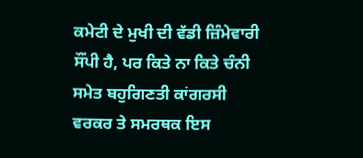ਕਮੇਟੀ ਦੇ ਮੁਖੀ ਦੀ ਵੱਡੀ ਜ਼ਿੰਮੇਵਾਰੀ ਸੌਂਪੀ ਹੈ, ਪਰ ਕਿਤੇ ਨਾ ਕਿਤੇ ਚੰਨੀ ਸਮੇਤ ਬਹੁਗਿਣਤੀ ਕਾਂਗਰਸੀ ਵਰਕਰ ਤੇ ਸਮਰਥਕ ਇਸ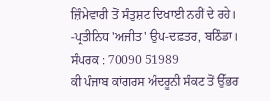ਜ਼ਿੰਮੇਵਾਰੀ ਤੋਂ ਸੰਤੁਸ਼ਟ ਦਿਖਾਈ ਨਹੀਂ ਦੇ ਰਹੇ।
-ਪ੍ਰਤੀਨਿਧ 'ਅਜੀਤ' ਉਪ-ਦਫ਼ਤਰ, ਬਠਿੰਡਾ।
ਸੰਪਰਕ : 70090 51989
ਕੀ ਪੰਜਾਬ ਕਾਂਗਰਸ ਅੰਦਰੂਨੀ ਸੰਕਟ ਤੋਂ ਉੱਭਰ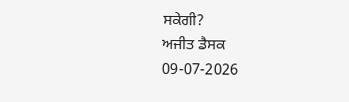ਸਕੇਗੀ?
ਅਜੀਤ ਡੈਸਕ
09-07-2026